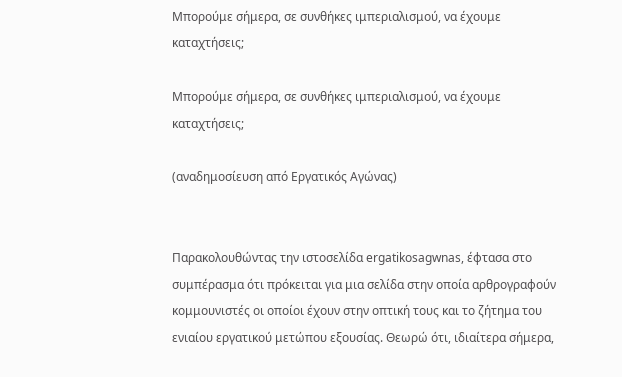Μπορούμε σήμερα, σε συνθήκες ιμπεριαλισμού, να έχουμε καταχτήσεις;

Μπορούμε σήμερα, σε συνθήκες ιμπεριαλισμού, να έχουμε καταχτήσεις;

(αναδημοσίευση από Εργατικός Αγώνας)


Παρακολουθώντας την ιστοσελίδα ergatikosagwnas, έφτασα στο συμπέρασμα ότι πρόκειται για μια σελίδα στην οποία αρθρογραφούν κομμουνιστές οι οποίοι έχουν στην οπτική τους και το ζήτημα του ενιαίου εργατικού μετώπου εξουσίας. Θεωρώ ότι, ιδιαίτερα σήμερα,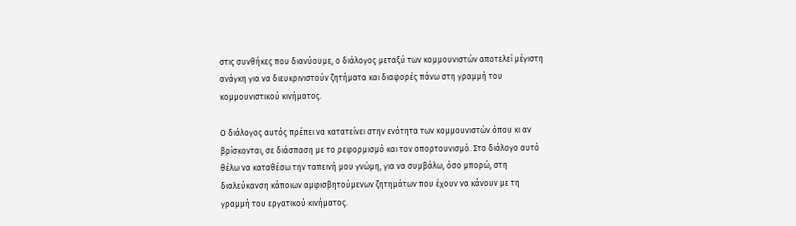στις συνθήκες που διανύουμε, ο διάλογος μεταξύ των κομμουνιστών αποτελεί μέγιστη ανάγκη για να διευκρινιστούν ζητήματα και διαφορές πάνω στη γραμμή του κομμουνιστικού κινήματος.

Ο διάλογος αυτός πρέπει να κατατείνει στην ενότητα των κομμουνιστών όπου κι αν βρίσκονται, σε διάσπαση με το ρεφορμισμό και τον οπορτουνισμό. Στο διάλογο αυτό θέλω να καταθέσω την ταπεινή μου γνώμη, για να συμβάλω, όσο μπορώ, στη διαλεύκανση κάποιων αμφισβητούμενων ζητημάτων που έχουν να κάνουν με τη γραμμή του εργατικού κινήματος.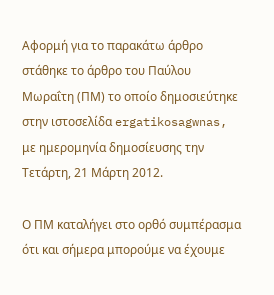Αφορμή για το παρακάτω άρθρο στάθηκε το άρθρο του Παύλου Μωραΐτη (ΠΜ) το οποίο δημοσιεύτηκε στην ιστοσελίδα ergatikosagwnas, με ημερομηνία δημοσίευσης την Τετάρτη, 21 Μάρτη 2012.

Ο ΠΜ καταλήγει στο ορθό συμπέρασμα ότι και σήμερα μπορούμε να έχουμε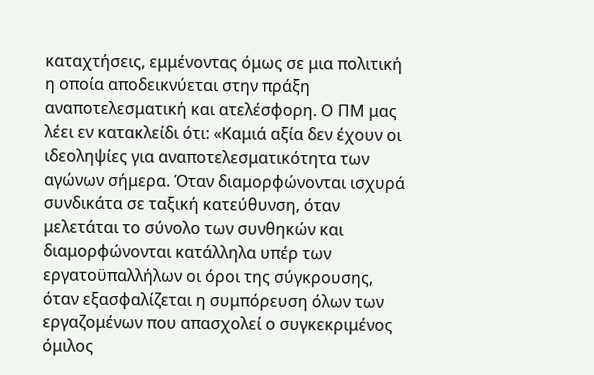καταχτήσεις, εμμένοντας όμως σε μια πολιτική η οποία αποδεικνύεται στην πράξη αναποτελεσματική και ατελέσφορη. Ο ΠΜ μας λέει εν κατακλείδι ότι: «Καμιά αξία δεν έχουν οι ιδεοληψίες για αναποτελεσματικότητα των αγώνων σήμερα. Όταν διαμορφώνονται ισχυρά συνδικάτα σε ταξική κατεύθυνση, όταν μελετάται το σύνολο των συνθηκών και διαμορφώνονται κατάλληλα υπέρ των  εργατοϋπαλλήλων οι όροι της σύγκρουσης, όταν εξασφαλίζεται η συμπόρευση όλων των εργαζομένων που απασχολεί ο συγκεκριμένος όμιλος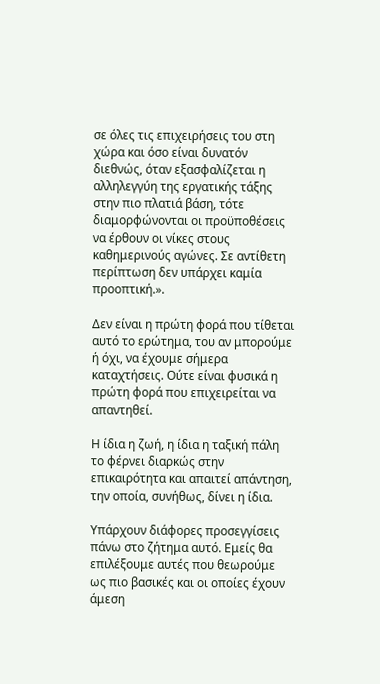σε όλες τις επιχειρήσεις του στη χώρα και όσο είναι δυνατόν διεθνώς, όταν εξασφαλίζεται η αλληλεγγύη της εργατικής τάξης στην πιο πλατιά βάση, τότε διαμορφώνονται οι προϋποθέσεις να έρθουν οι νίκες στους καθημερινούς αγώνες. Σε αντίθετη περίπτωση δεν υπάρχει καμία προοπτική.».

Δεν είναι η πρώτη φορά που τίθεται αυτό το ερώτημα, του αν μπορούμε ή όχι, να έχουμε σήμερα καταχτήσεις. Ούτε είναι φυσικά η πρώτη φορά που επιχειρείται να απαντηθεί.

Η ίδια η ζωή, η ίδια η ταξική πάλη το φέρνει διαρκώς στην επικαιρότητα και απαιτεί απάντηση, την οποία, συνήθως, δίνει η ίδια.

Υπάρχουν διάφορες προσεγγίσεις πάνω στο ζήτημα αυτό. Εμείς θα επιλέξουμε αυτές που θεωρούμε ως πιο βασικές και οι οποίες έχουν άμεση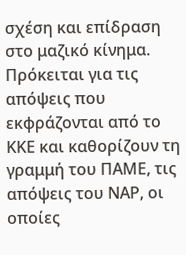σχέση και επίδραση στο μαζικό κίνημα. Πρόκειται για τις απόψεις που εκφράζονται από το ΚΚΕ και καθορίζουν τη γραμμή του ΠΑΜΕ, τις απόψεις του ΝΑΡ, οι οποίες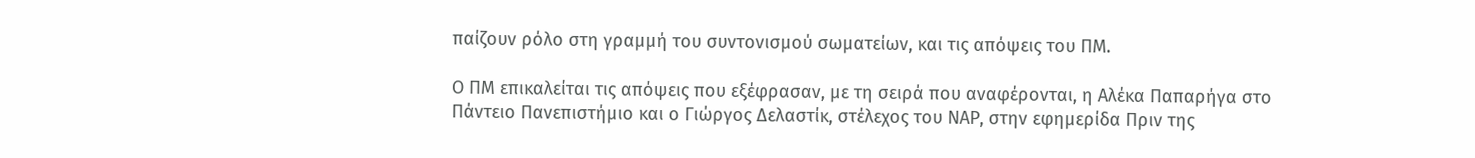παίζουν ρόλο στη γραμμή του συντονισμού σωματείων, και τις απόψεις του ΠΜ.

Ο ΠΜ επικαλείται τις απόψεις που εξέφρασαν, με τη σειρά που αναφέρονται, η Αλέκα Παπαρήγα στο Πάντειο Πανεπιστήμιο και ο Γιώργος Δελαστίκ, στέλεχος του ΝΑΡ, στην εφημερίδα Πριν της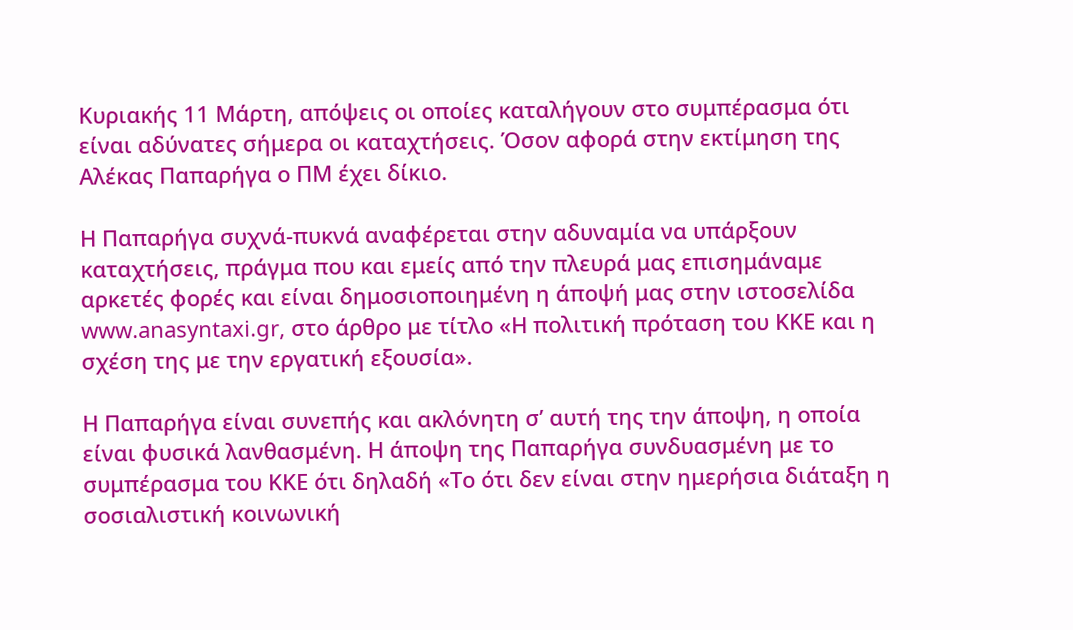Κυριακής 11 Μάρτη, απόψεις οι οποίες καταλήγουν στο συμπέρασμα ότι είναι αδύνατες σήμερα οι καταχτήσεις. Όσον αφορά στην εκτίμηση της Αλέκας Παπαρήγα ο ΠΜ έχει δίκιο.

Η Παπαρήγα συχνά-πυκνά αναφέρεται στην αδυναμία να υπάρξουν καταχτήσεις, πράγμα που και εμείς από την πλευρά μας επισημάναμε αρκετές φορές και είναι δημοσιοποιημένη η άποψή μας στην ιστοσελίδα www.anasyntaxi.gr, στο άρθρο με τίτλο «Η πολιτική πρόταση του ΚΚΕ και η σχέση της με την εργατική εξουσία».

Η Παπαρήγα είναι συνεπής και ακλόνητη σ’ αυτή της την άποψη, η οποία είναι φυσικά λανθασμένη. Η άποψη της Παπαρήγα συνδυασμένη με το συμπέρασμα του ΚΚΕ ότι δηλαδή «Το ότι δεν είναι στην ημερήσια διάταξη η σοσιαλιστική κοινωνική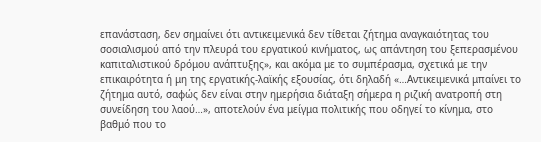επανάσταση, δεν σημαίνει ότι αντικειμενικά δεν τίθεται ζήτημα αναγκαιότητας του σοσιαλισμού από την πλευρά του εργατικού κινήματος, ως απάντηση του ξεπερασμένου καπιταλιστικού δρόμου ανάπτυξης», και ακόμα με το συμπέρασμα, σχετικά με την επικαιρότητα ή μη της εργατικής-λαϊκής εξουσίας, ότι δηλαδή «…Αντικειμενικά μπαίνει το ζήτημα αυτό, σαφώς δεν είναι στην ημερήσια διάταξη σήμερα η ριζική ανατροπή στη συνείδηση του λαού…», αποτελούν ένα μείγμα πολιτικής που οδηγεί το κίνημα, στο βαθμό που το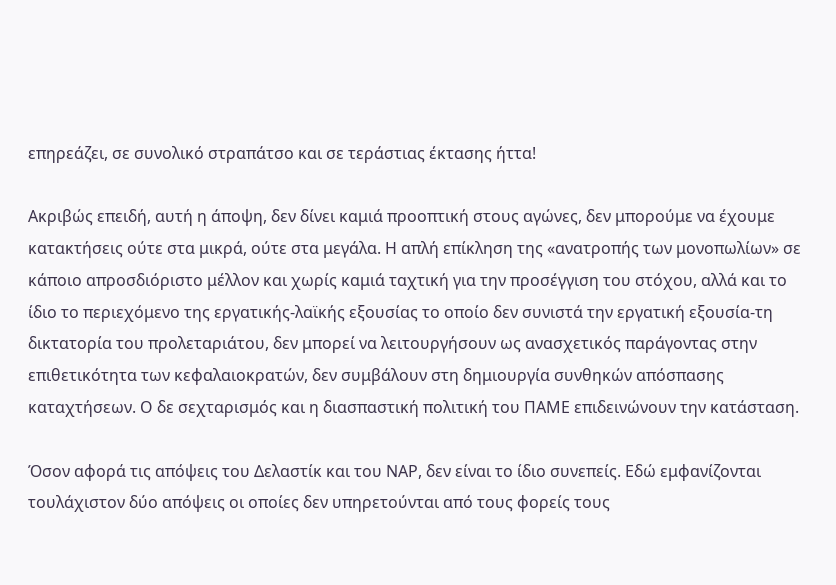επηρεάζει, σε συνολικό στραπάτσο και σε τεράστιας έκτασης ήττα!

Ακριβώς επειδή, αυτή η άποψη, δεν δίνει καμιά προοπτική στους αγώνες, δεν μπορούμε να έχουμε κατακτήσεις ούτε στα μικρά, ούτε στα μεγάλα. Η απλή επίκληση της «ανατροπής των μονοπωλίων» σε κάποιο απροσδιόριστο μέλλον και χωρίς καμιά ταχτική για την προσέγγιση του στόχου, αλλά και το ίδιο το περιεχόμενο της εργατικής-λαϊκής εξουσίας το οποίο δεν συνιστά την εργατική εξουσία-τη δικτατορία του προλεταριάτου, δεν μπορεί να λειτουργήσουν ως ανασχετικός παράγοντας στην επιθετικότητα των κεφαλαιοκρατών, δεν συμβάλουν στη δημιουργία συνθηκών απόσπασης καταχτήσεων. Ο δε σεχταρισμός και η διασπαστική πολιτική του ΠΑΜΕ επιδεινώνουν την κατάσταση.

Όσον αφορά τις απόψεις του Δελαστίκ και του ΝΑΡ, δεν είναι το ίδιο συνεπείς. Εδώ εμφανίζονται τουλάχιστον δύο απόψεις οι οποίες δεν υπηρετούνται από τους φορείς τους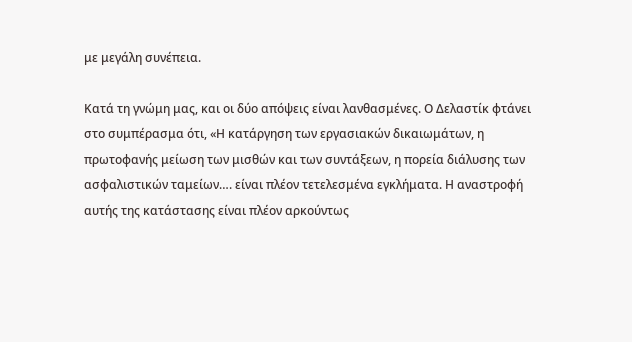με μεγάλη συνέπεια.

Κατά τη γνώμη μας, και οι δύο απόψεις είναι λανθασμένες. Ο Δελαστίκ φτάνει στο συμπέρασμα ότι, «Η κατάργηση των εργασιακών δικαιωμάτων, η πρωτοφανής μείωση των μισθών και των συντάξεων, η πορεία διάλυσης των ασφαλιστικών ταμείων…. είναι πλέον τετελεσμένα εγκλήματα. Η αναστροφή αυτής της κατάστασης είναι πλέον αρκούντως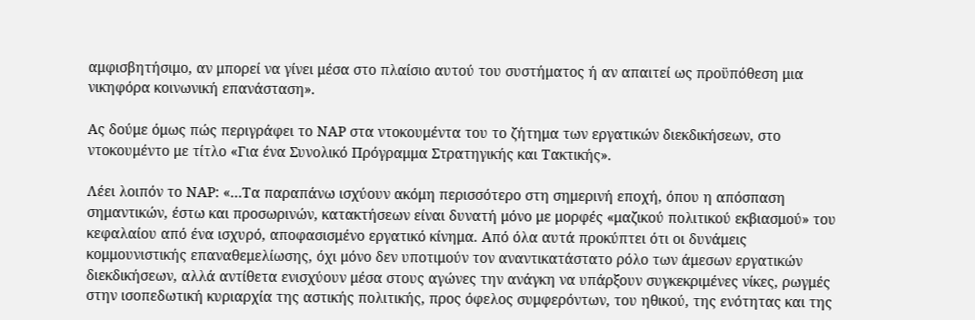αμφισβητήσιμο, αν μπορεί να γίνει μέσα στο πλαίσιο αυτού του συστήματος ή αν απαιτεί ως προϋπόθεση μια νικηφόρα κοινωνική επανάσταση».

Ας δούμε όμως πώς περιγράφει το ΝΑΡ στα ντοκουμέντα του το ζήτημα των εργατικών διεκδικήσεων, στο ντοκουμέντο με τίτλο «Για ένα Συνολικό Πρόγραμμα Στρατηγικής και Τακτικής».

Λέει λοιπόν το ΝΑΡ: «…Τα παραπάνω ισχύουν ακόμη περισσότερο στη σημερινή εποχή, όπου η απόσπαση σημαντικών, έστω και προσωρινών, κατακτήσεων είναι δυνατή μόνο με μορφές «μαζικού πολιτικού εκβιασμού» του κεφαλαίου από ένα ισχυρό, αποφασισμένο εργατικό κίνημα. Από όλα αυτά προκύπτει ότι οι δυνάμεις κομμουνιστικής επαναθεμελίωσης, όχι μόνο δεν υποτιμούν τον αναντικατάστατο ρόλο των άμεσων εργατικών διεκδικήσεων, αλλά αντίθετα ενισχύουν μέσα στους αγώνες την ανάγκη να υπάρξουν συγκεκριμένες νίκες, ρωγμές στην ισοπεδωτική κυριαρχία της αστικής πολιτικής, προς όφελος συμφερόντων, του ηθικού, της ενότητας και της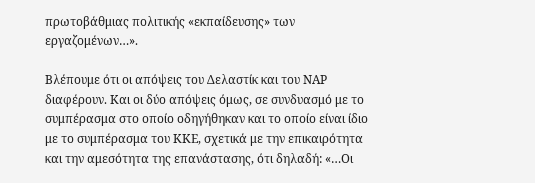πρωτοβάθμιας πολιτικής «εκπαίδευσης» των εργαζομένων…».

Βλέπουμε ότι οι απόψεις του Δελαστίκ και του ΝΑΡ διαφέρουν. Και οι δύο απόψεις όμως, σε συνδυασμό με το συμπέρασμα στο οποίο οδηγήθηκαν και το οποίο είναι ίδιο με το συμπέρασμα του ΚΚΕ, σχετικά με την επικαιρότητα και την αμεσότητα της επανάστασης, ότι δηλαδή: «…Οι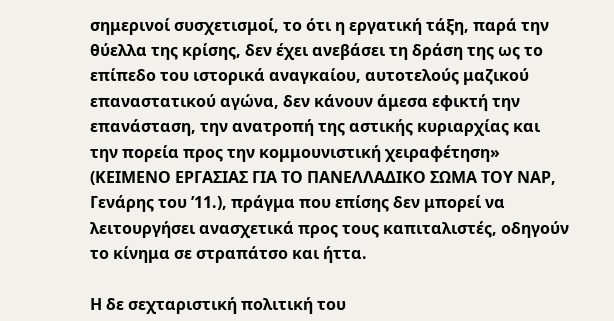σημερινοί συσχετισμοί, το ότι η εργατική τάξη, παρά την θύελλα της κρίσης, δεν έχει ανεβάσει τη δράση της ως το επίπεδο του ιστορικά αναγκαίου, αυτοτελούς μαζικού επαναστατικού αγώνα, δεν κάνουν άμεσα εφικτή την επανάσταση, την ανατροπή της αστικής κυριαρχίας και την πορεία προς την κομμουνιστική χειραφέτηση» (ΚΕΙΜΕΝΟ ΕΡΓΑΣΙΑΣ ΓΙΑ ΤΟ ΠΑΝΕΛΛΑΔΙΚΟ ΣΩΜΑ ΤΟΥ ΝΑΡ, Γενάρης του ’11.), πράγμα που επίσης δεν μπορεί να λειτουργήσει ανασχετικά προς τους καπιταλιστές, οδηγούν το κίνημα σε στραπάτσο και ήττα.

Η δε σεχταριστική πολιτική του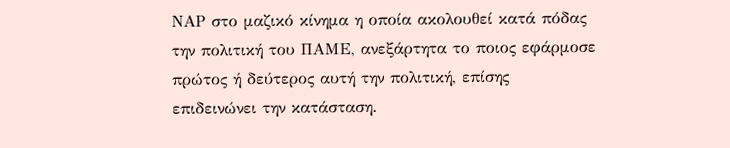ΝΑΡ στο μαζικό κίνημα η οποία ακολουθεί κατά πόδας την πολιτική του ΠΑΜΕ, ανεξάρτητα το ποιος εφάρμοσε πρώτος ή δεύτερος αυτή την πολιτική, επίσης επιδεινώνει την κατάσταση.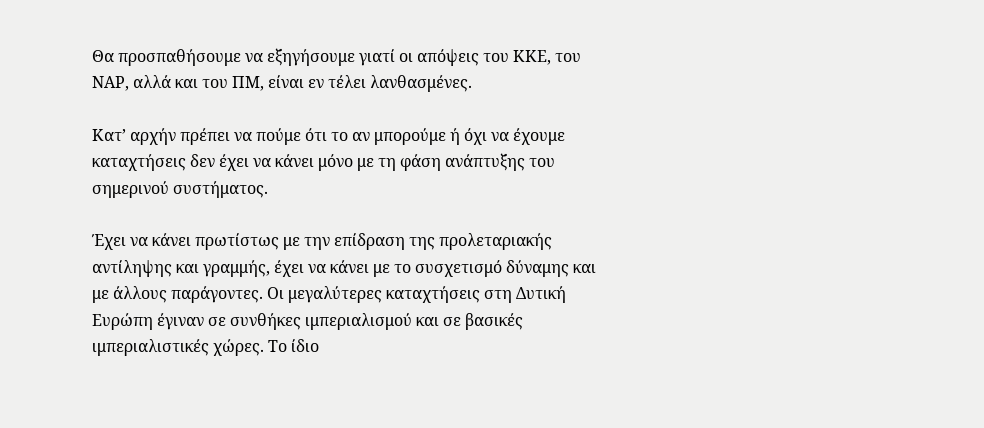Θα προσπαθήσουμε να εξηγήσουμε γιατί οι απόψεις του ΚΚΕ, του ΝΑΡ, αλλά και του ΠΜ, είναι εν τέλει λανθασμένες.

Κατ’ αρχήν πρέπει να πούμε ότι το αν μπορούμε ή όχι να έχουμε καταχτήσεις δεν έχει να κάνει μόνο με τη φάση ανάπτυξης του σημερινού συστήματος.

Έχει να κάνει πρωτίστως με την επίδραση της προλεταριακής αντίληψης και γραμμής, έχει να κάνει με το συσχετισμό δύναμης και με άλλους παράγοντες. Οι μεγαλύτερες καταχτήσεις στη Δυτική Ευρώπη έγιναν σε συνθήκες ιμπεριαλισμού και σε βασικές ιμπεριαλιστικές χώρες. Το ίδιο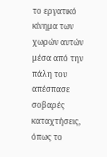το εργατικό κίνημα των χωρών αυτών μέσα από την πάλη του απέσπασε σοβαρές καταχτήσεις, όπως το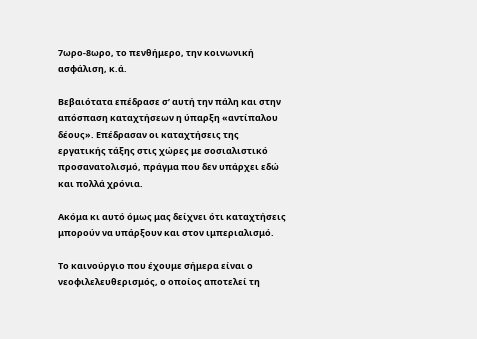7ωρο-8ωρο, το πενθήμερο, την κοινωνική ασφάλιση, κ.ά.

Βεβαιότατα επέδρασε σ’ αυτή την πάλη και στην απόσπαση καταχτήσεων η ύπαρξη «αντίπαλου δέους». Επέδρασαν οι καταχτήσεις της εργατικής τάξης στις χώρες με σοσιαλιστικό προσανατολισμό, πράγμα που δεν υπάρχει εδώ και πολλά χρόνια.

Ακόμα κι αυτό όμως μας δείχνει ότι καταχτήσεις μπορούν να υπάρξουν και στον ιμπεριαλισμό.

Το καινούργιο που έχουμε σήμερα είναι ο νεοφιλελευθερισμός, ο οποίος αποτελεί τη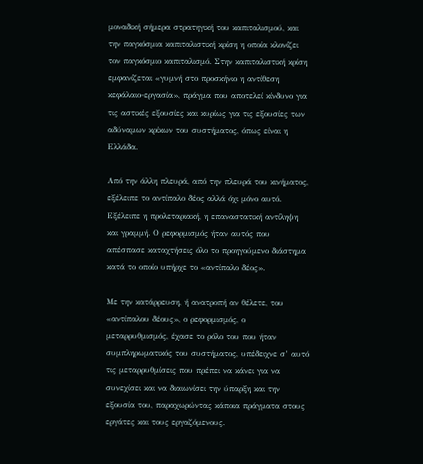μοναδική σήμερα στρατηγική του καπιταλισμού, και την παγκόσμια καπιταλιστική κρίση η οποία κλονίζει τον παγκόσμιο καπιταλισμό. Στην καπιταλιστική κρίση εμφανίζεται «γυμνή στο προσκήνιο η αντίθεση κεφάλαιο-εργασία», πράγμα που αποτελεί κίνδυνο για τις αστικές εξουσίες και κυρίως για τις εξουσίες των αδύναμων κρίκων του συστήματος, όπως είναι η Ελλάδα.

Από την άλλη πλευρά, από την πλευρά του κινήματος, εξέλειπε το αντίπαλο δέος αλλά όχι μόνο αυτό. Εξέλειπε η προλεταριακή, η επαναστατική αντίληψη και γραμμή. Ο ρεφορμισμός ήταν αυτός που απέσπασε καταχτήσεις όλο το προηγούμενο διάστημα κατά το οποίο υπήρχε το «αντίπαλο δέος».

Με την κατάρρευση, ή ανατροπή αν θέλετε, του «αντίπαλου δέους», ο ρεφορμισμός, ο μεταρρυθμισμός, έχασε το ρόλο του που ήταν συμπληρωματικός του συστήματος, υπέδειχνε σ’ αυτό τις μεταρρυθμίσεις που πρέπει να κάνει για να συνεχίσει και να διαιωνίσει την ύπαρξη και την εξουσία του, παραχωρώντας κάποια πράγματα στους εργάτες και τους εργαζόμενους.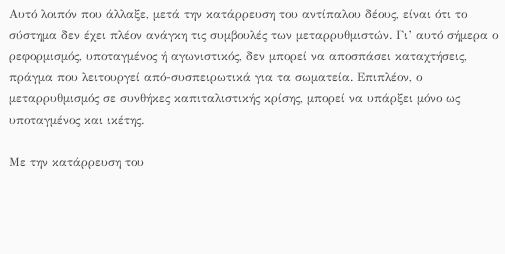Αυτό λοιπόν που άλλαξε, μετά την κατάρρευση του αντίπαλου δέους, είναι ότι το σύστημα δεν έχει πλέον ανάγκη τις συμβουλές των μεταρρυθμιστών. Γι’ αυτό σήμερα ο ρεφορμισμός, υποταγμένος ή αγωνιστικός, δεν μπορεί να αποσπάσει καταχτήσεις, πράγμα που λειτουργεί από-συσπειρωτικά για τα σωματεία. Επιπλέον, ο μεταρρυθμισμός σε συνθήκες καπιταλιστικής κρίσης, μπορεί να υπάρξει μόνο ως υποταγμένος και ικέτης.

Με την κατάρρευση του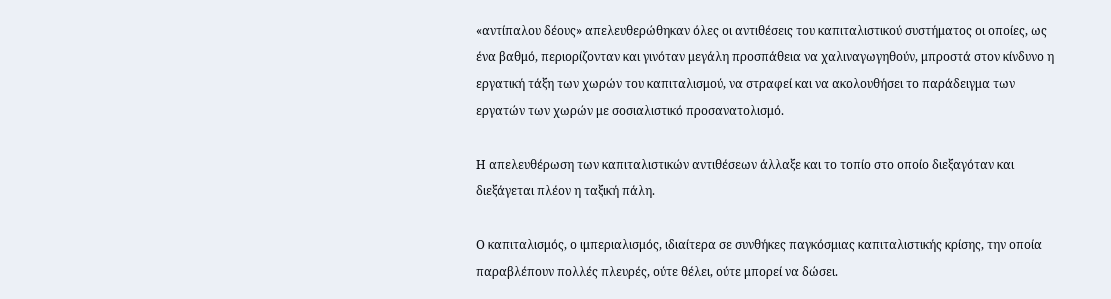«αντίπαλου δέους» απελευθερώθηκαν όλες οι αντιθέσεις του καπιταλιστικού συστήματος οι οποίες, ως ένα βαθμό, περιορίζονταν και γινόταν μεγάλη προσπάθεια να χαλιναγωγηθούν, μπροστά στον κίνδυνο η εργατική τάξη των χωρών του καπιταλισμού, να στραφεί και να ακολουθήσει το παράδειγμα των εργατών των χωρών με σοσιαλιστικό προσανατολισμό.

Η απελευθέρωση των καπιταλιστικών αντιθέσεων άλλαξε και το τοπίο στο οποίο διεξαγόταν και διεξάγεται πλέον η ταξική πάλη.

Ο καπιταλισμός, ο ιμπεριαλισμός, ιδιαίτερα σε συνθήκες παγκόσμιας καπιταλιστικής κρίσης, την οποία παραβλέπουν πολλές πλευρές, ούτε θέλει, ούτε μπορεί να δώσει.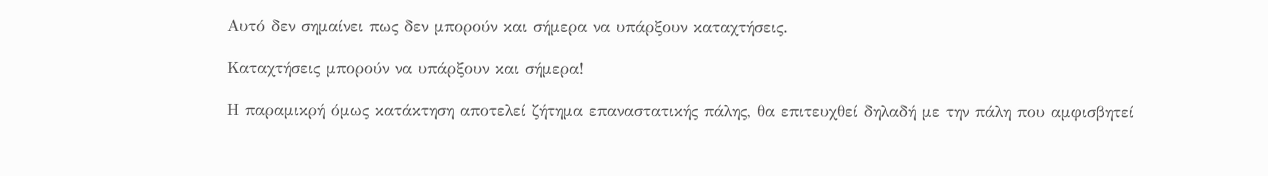Αυτό δεν σημαίνει πως δεν μπορούν και σήμερα να υπάρξουν καταχτήσεις.

Καταχτήσεις μπορούν να υπάρξουν και σήμερα!

Η παραμικρή όμως κατάκτηση αποτελεί ζήτημα επαναστατικής πάλης, θα επιτευχθεί δηλαδή με την πάλη που αμφισβητεί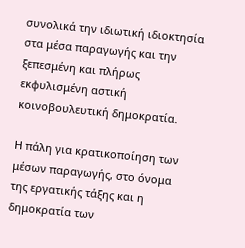συνολικά την ιδιωτική ιδιοκτησία στα μέσα παραγωγής και την ξεπεσμένη και πλήρως εκφυλισμένη αστική κοινοβουλευτική δημοκρατία.

Η πάλη για κρατικοποίηση των μέσων παραγωγής, στο όνομα της εργατικής τάξης και η δημοκρατία των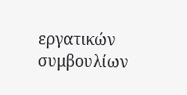εργατικών συμβουλίων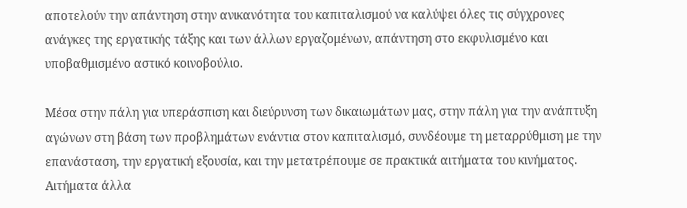αποτελούν την απάντηση στην ανικανότητα του καπιταλισμού να καλύψει όλες τις σύγχρονες ανάγκες της εργατικής τάξης και των άλλων εργαζομένων, απάντηση στο εκφυλισμένο και υποβαθμισμένο αστικό κοινοβούλιο.

Μέσα στην πάλη για υπεράσπιση και διεύρυνση των δικαιωμάτων μας, στην πάλη για την ανάπτυξη αγώνων στη βάση των προβλημάτων ενάντια στον καπιταλισμό, συνδέουμε τη μεταρρύθμιση με την επανάσταση, την εργατική εξουσία, και την μετατρέπουμε σε πρακτικά αιτήματα του κινήματος. Αιτήματα άλλα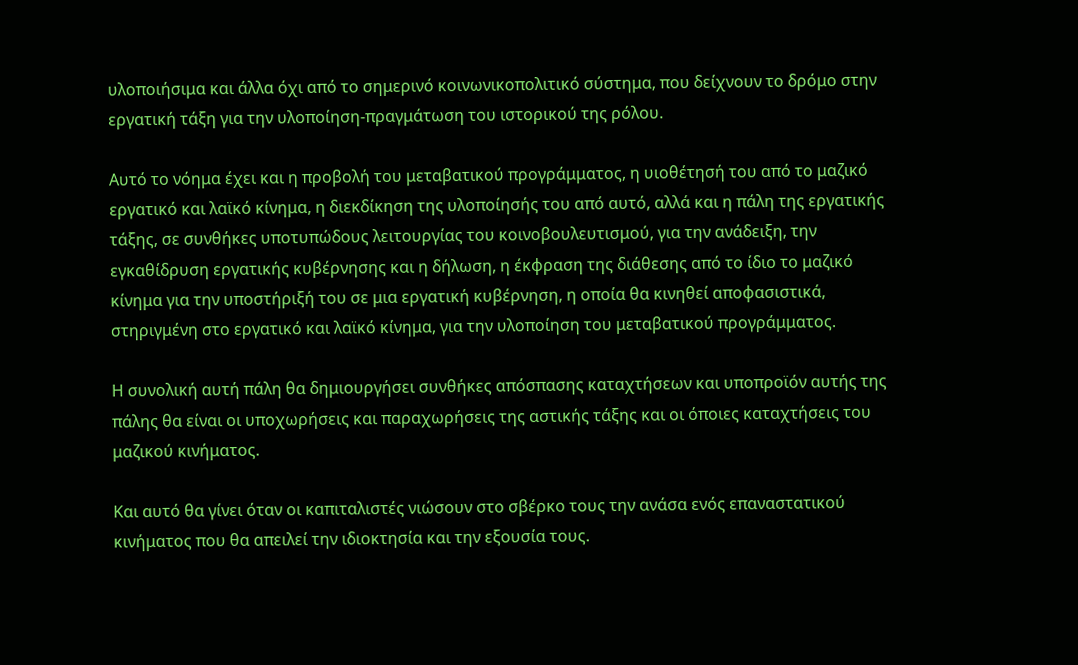υλοποιήσιμα και άλλα όχι από το σημερινό κοινωνικοπολιτικό σύστημα, που δείχνουν το δρόμο στην εργατική τάξη για την υλοποίηση-πραγμάτωση του ιστορικού της ρόλου.

Αυτό το νόημα έχει και η προβολή του μεταβατικού προγράμματος, η υιοθέτησή του από το μαζικό εργατικό και λαϊκό κίνημα, η διεκδίκηση της υλοποίησής του από αυτό, αλλά και η πάλη της εργατικής τάξης, σε συνθήκες υποτυπώδους λειτουργίας του κοινοβουλευτισμού, για την ανάδειξη, την εγκαθίδρυση εργατικής κυβέρνησης και η δήλωση, η έκφραση της διάθεσης από το ίδιο το μαζικό κίνημα για την υποστήριξή του σε μια εργατική κυβέρνηση, η οποία θα κινηθεί αποφασιστικά, στηριγμένη στο εργατικό και λαϊκό κίνημα, για την υλοποίηση του μεταβατικού προγράμματος.

Η συνολική αυτή πάλη θα δημιουργήσει συνθήκες απόσπασης καταχτήσεων και υποπροϊόν αυτής της πάλης θα είναι οι υποχωρήσεις και παραχωρήσεις της αστικής τάξης και οι όποιες καταχτήσεις του μαζικού κινήματος.

Και αυτό θα γίνει όταν οι καπιταλιστές νιώσουν στο σβέρκο τους την ανάσα ενός επαναστατικού κινήματος που θα απειλεί την ιδιοκτησία και την εξουσία τους.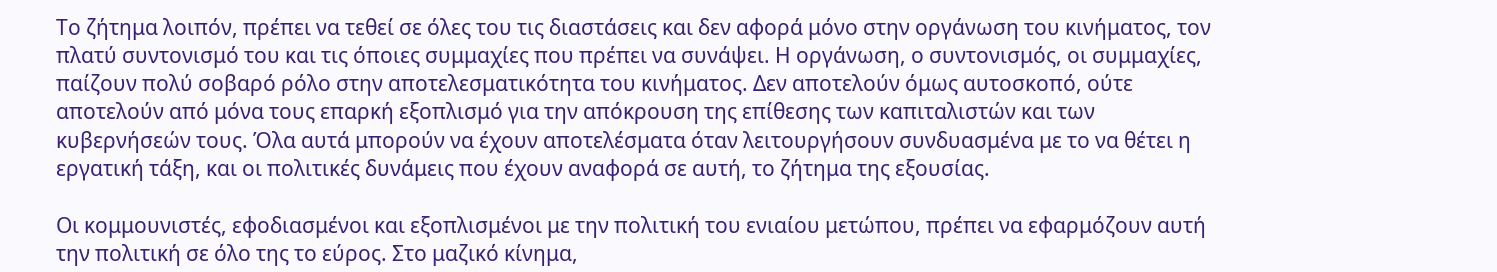Το ζήτημα λοιπόν, πρέπει να τεθεί σε όλες του τις διαστάσεις και δεν αφορά μόνο στην οργάνωση του κινήματος, τον πλατύ συντονισμό του και τις όποιες συμμαχίες που πρέπει να συνάψει. Η οργάνωση, ο συντονισμός, οι συμμαχίες, παίζουν πολύ σοβαρό ρόλο στην αποτελεσματικότητα του κινήματος. Δεν αποτελούν όμως αυτοσκοπό, ούτε αποτελούν από μόνα τους επαρκή εξοπλισμό για την απόκρουση της επίθεσης των καπιταλιστών και των κυβερνήσεών τους. Όλα αυτά μπορούν να έχουν αποτελέσματα όταν λειτουργήσουν συνδυασμένα με το να θέτει η εργατική τάξη, και οι πολιτικές δυνάμεις που έχουν αναφορά σε αυτή, το ζήτημα της εξουσίας.

Οι κομμουνιστές, εφοδιασμένοι και εξοπλισμένοι με την πολιτική του ενιαίου μετώπου, πρέπει να εφαρμόζουν αυτή την πολιτική σε όλο της το εύρος. Στο μαζικό κίνημα,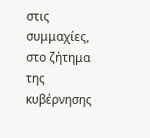στις συμμαχίες, στο ζήτημα της κυβέρνησης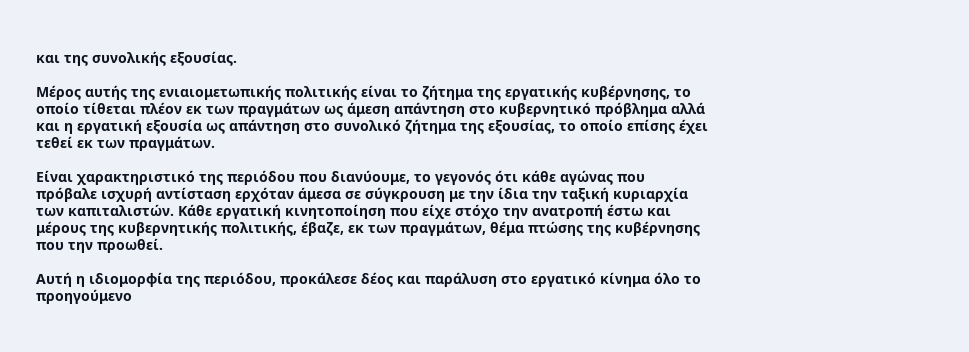και της συνολικής εξουσίας.

Μέρος αυτής της ενιαιομετωπικής πολιτικής είναι το ζήτημα της εργατικής κυβέρνησης, το οποίο τίθεται πλέον εκ των πραγμάτων ως άμεση απάντηση στο κυβερνητικό πρόβλημα αλλά και η εργατική εξουσία ως απάντηση στο συνολικό ζήτημα της εξουσίας, το οποίο επίσης έχει τεθεί εκ των πραγμάτων.

Είναι χαρακτηριστικό της περιόδου που διανύουμε, το γεγονός ότι κάθε αγώνας που πρόβαλε ισχυρή αντίσταση ερχόταν άμεσα σε σύγκρουση με την ίδια την ταξική κυριαρχία των καπιταλιστών. Κάθε εργατική κινητοποίηση που είχε στόχο την ανατροπή έστω και μέρους της κυβερνητικής πολιτικής, έβαζε, εκ των πραγμάτων, θέμα πτώσης της κυβέρνησης που την προωθεί.

Αυτή η ιδιομορφία της περιόδου, προκάλεσε δέος και παράλυση στο εργατικό κίνημα όλο το προηγούμενο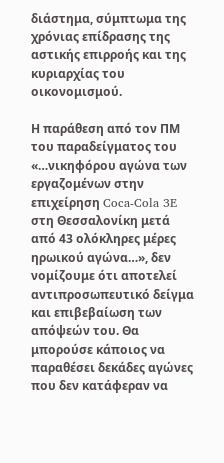διάστημα, σύμπτωμα της χρόνιας επίδρασης της αστικής επιρροής και της κυριαρχίας του οικονομισμού.

Η παράθεση από τον ΠΜ του παραδείγματος του «…νικηφόρου αγώνα των εργαζομένων στην επιχείρηση Coca-Cola 3E στη Θεσσαλονίκη μετά από 43 ολόκληρες μέρες ηρωικού αγώνα…», δεν νομίζουμε ότι αποτελεί αντιπροσωπευτικό δείγμα και επιβεβαίωση των απόψεών του. Θα μπορούσε κάποιος να παραθέσει δεκάδες αγώνες που δεν κατάφεραν να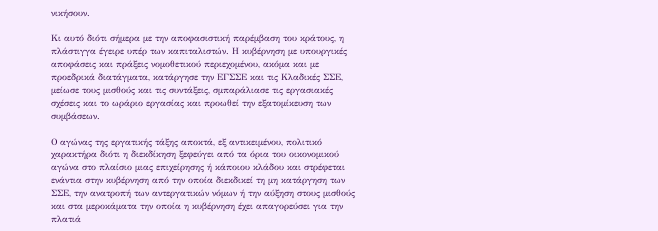νικήσουν.

Κι αυτό διότι σήμερα με την αποφασιστική παρέμβαση του κράτους, η πλάστιγγα έγειρε υπέρ των καπιταλιστών. Η κυβέρνηση με υπουργικές αποφάσεις και πράξεις νομοθετικού περιεχομένου, ακόμα και με προεδρικά διατάγματα, κατάργησε την ΕΓΣΣΕ και τις Κλαδικές ΣΣΕ, μείωσε τους μισθούς και τις συντάξεις, σμπαράλιασε τις εργασιακές σχέσεις και το ωράριο εργασίας και προωθεί την εξατομίκευση των συμβάσεων.

Ο αγώνας της εργατικής τάξης αποκτά, εξ αντικειμένου, πολιτικό χαρακτήρα διότι η διεκδίκηση ξεφεύγει από τα όρια του οικονομικού αγώνα στο πλαίσιο μιας επιχείρησης ή κάποιου κλάδου και στρέφεται ενάντια στην κυβέρνηση από την οποία διεκδικεί τη μη κατάργηση των ΣΣΕ, την ανατροπή των αντεργατικών νόμων ή την αύξηση στους μισθούς και στα μεροκάματα την οποία η κυβέρνηση έχει απαγορεύσει για την πλατιά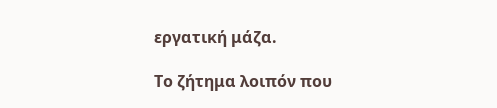εργατική μάζα.

Το ζήτημα λοιπόν που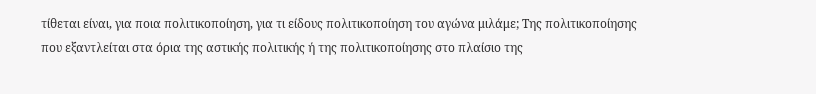τίθεται είναι, για ποια πολιτικοποίηση, για τι είδους πολιτικοποίηση του αγώνα μιλάμε; Της πολιτικοποίησης που εξαντλείται στα όρια της αστικής πολιτικής ή της πολιτικοποίησης στο πλαίσιο της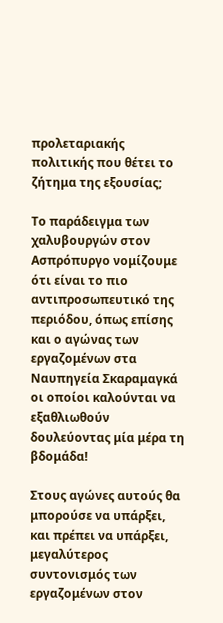προλεταριακής πολιτικής που θέτει το ζήτημα της εξουσίας;

Το παράδειγμα των χαλυβουργών στον Ασπρόπυργο νομίζουμε ότι είναι το πιο αντιπροσωπευτικό της περιόδου, όπως επίσης και ο αγώνας των εργαζομένων στα Ναυπηγεία Σκαραμαγκά οι οποίοι καλούνται να εξαθλιωθούν δουλεύοντας μία μέρα τη βδομάδα!

Στους αγώνες αυτούς θα μπορούσε να υπάρξει, και πρέπει να υπάρξει, μεγαλύτερος συντονισμός των εργαζομένων στον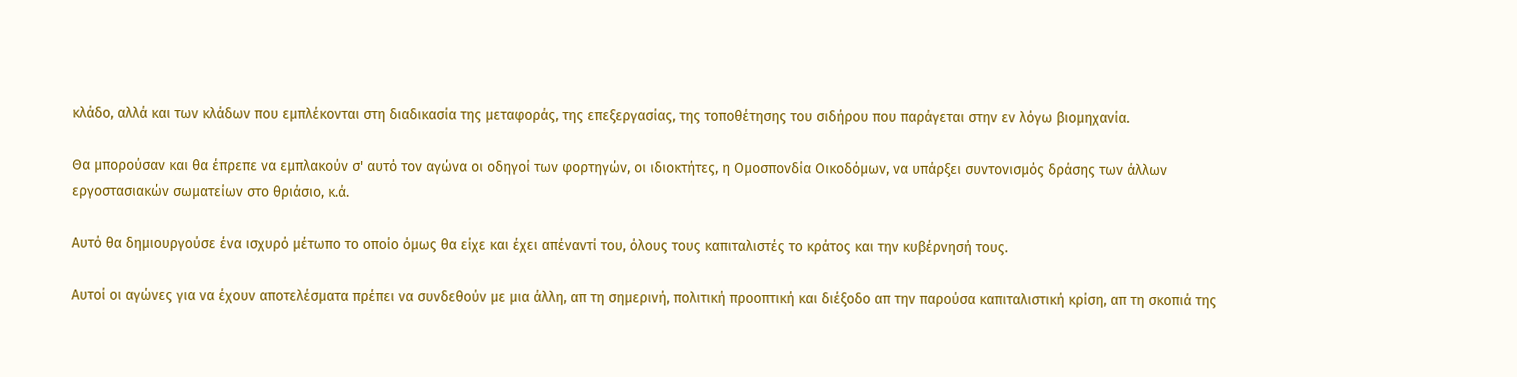κλάδο, αλλά και των κλάδων που εμπλέκονται στη διαδικασία της μεταφοράς, της επεξεργασίας, της τοποθέτησης του σιδήρου που παράγεται στην εν λόγω βιομηχανία.

Θα μπορούσαν και θα έπρεπε να εμπλακούν σ' αυτό τον αγώνα οι οδηγοί των φορτηγών, οι ιδιοκτήτες, η Ομοσπονδία Οικοδόμων, να υπάρξει συντονισμός δράσης των άλλων εργοστασιακών σωματείων στο θριάσιο, κ.ά.

Αυτό θα δημιουργούσε ένα ισχυρό μέτωπο το οποίο όμως θα είχε και έχει απέναντί του, όλους τους καπιταλιστές το κράτος και την κυβέρνησή τους.

Αυτοί οι αγώνες για να έχουν αποτελέσματα πρέπει να συνδεθούν με μια άλλη, απ τη σημερινή, πολιτική προοπτική και διέξοδο απ την παρούσα καπιταλιστική κρίση, απ τη σκοπιά της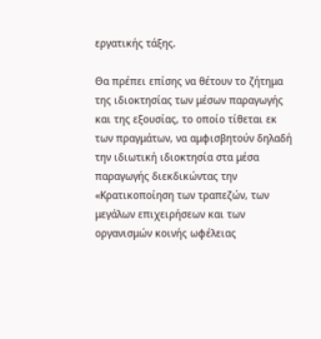εργατικής τάξης.

Θα πρέπει επίσης να θέτουν το ζήτημα της ιδιοκτησίας των μέσων παραγωγής και της εξουσίας, το οποίο τίθεται εκ των πραγμάτων, να αμφισβητούν δηλαδή την ιδιωτική ιδιοκτησία στα μέσα παραγωγής διεκδικώντας την «Κρατικοποίηση των τραπεζών, των μεγάλων επιχειρήσεων και των οργανισμών κοινής ωφέλειας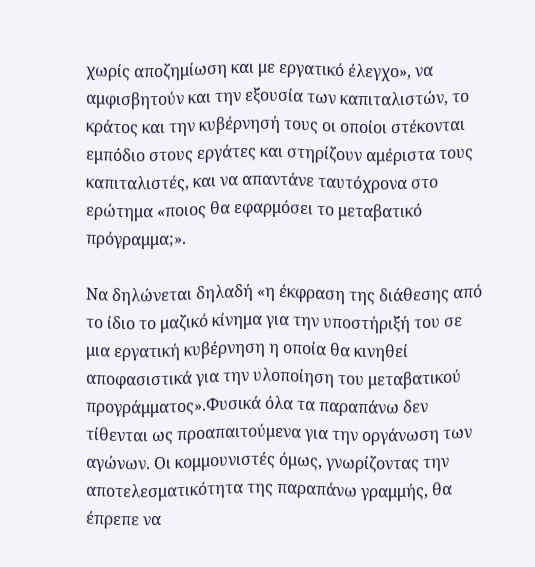χωρίς αποζημίωση και με εργατικό έλεγχο», να αμφισβητούν και την εξουσία των καπιταλιστών, το κράτος και την κυβέρνησή τους οι οποίοι στέκονται εμπόδιο στους εργάτες και στηρίζουν αμέριστα τους καπιταλιστές, και να απαντάνε ταυτόχρονα στο ερώτημα «ποιος θα εφαρμόσει το μεταβατικό πρόγραμμα;».

Να δηλώνεται δηλαδή «η έκφραση της διάθεσης από το ίδιο το μαζικό κίνημα για την υποστήριξή του σε μια εργατική κυβέρνηση η οποία θα κινηθεί αποφασιστικά για την υλοποίηση του μεταβατικού προγράμματος».Φυσικά όλα τα παραπάνω δεν τίθενται ως προαπαιτούμενα για την οργάνωση των αγώνων. Οι κομμουνιστές όμως, γνωρίζοντας την αποτελεσματικότητα της παραπάνω γραμμής, θα έπρεπε να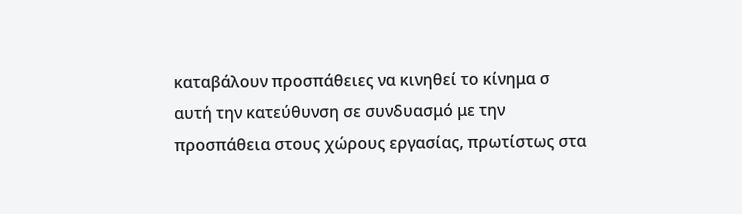καταβάλουν προσπάθειες να κινηθεί το κίνημα σ αυτή την κατεύθυνση σε συνδυασμό με την προσπάθεια στους χώρους εργασίας, πρωτίστως στα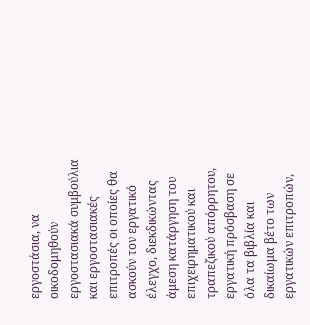εργοστάσια, να οικοδομηθούν εργοστασιακά συμβούλια και εργοστασιακές επιτροπές οι οποίες θα ασκούν τον εργατικό έλεγχο, διεκδικώντας άμεση κατάργηση του επιχειρηματικού και τραπεζικού απόρρητου, εργατική πρόσβαση σε όλα τα βιβλία και δικαίωμα βέτο των εργατικών επιτροπών,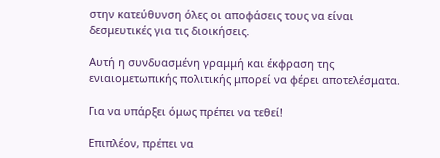στην κατεύθυνση όλες οι αποφάσεις τους να είναι δεσμευτικές για τις διοικήσεις.

Αυτή η συνδυασμένη γραμμή και έκφραση της ενιαιομετωπικής πολιτικής μπορεί να φέρει αποτελέσματα.

Για να υπάρξει όμως πρέπει να τεθεί!

Επιπλέον, πρέπει να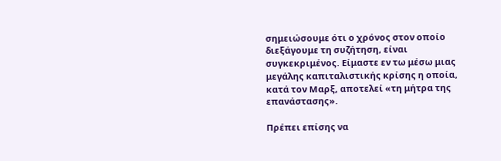σημειώσουμε ότι ο χρόνος στον οποίο διεξάγουμε τη συζήτηση, είναι συγκεκριμένος. Είμαστε εν τω μέσω μιας μεγάλης καπιταλιστικής κρίσης η οποία, κατά τον Μαρξ, αποτελεί «τη μήτρα της επανάστασης».

Πρέπει επίσης να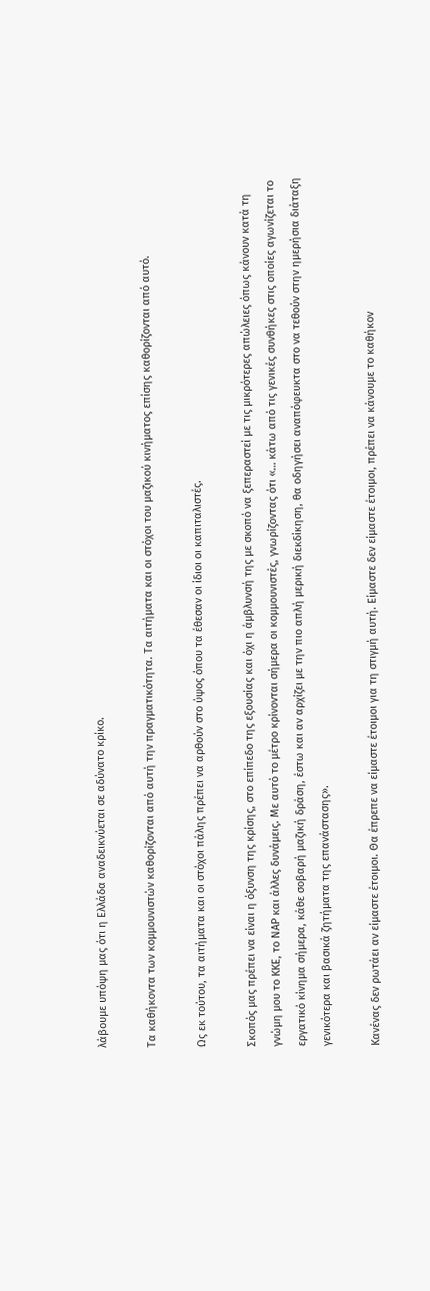λάβουμε υπόψη μας ότι η Ελλάδα αναδεικνύεται σε αδύνατο κρίκο.

Τα καθήκοντα των κομμουνιστών καθορίζονται από αυτή την πραγματικότητα. Τα αιτήματα και οι στόχοι του μαζικού κινήματος επίσης καθορίζονται από αυτό.

Ως εκ τούτου, τα αιτήματα και οι στόχοι πάλης πρέπει να αρθούν στο ύψος όπου τα έθεσαν οι ίδιοι οι καπιταλιστές.

Σκοπός μας πρέπει να είναι η όξυνση της κρίσης, στο επίπεδο της εξουσίας και όχι η άμβλυνσή της με σκοπό να ξεπεραστεί με τις μικρότερες απώλειες όπως κάνουν κατά τη γνώμη μου το ΚΚΕ, το ΝΑΡ και άλλες δυνάμεις. Με αυτό το μέτρο κρίνονται σήμερα οι κομμουνιστές, γνωρίζοντας ότι «… κάτω από τις γενικές συνθήκες στις οποίες αγωνίζεται το εργατικό κίνημα σήμερα, κάθε σοβαρή μαζική δράση, έστω και αν αρχίζει με την πιο απλή μερική διεκδίκηση, θα οδηγήσει αναπόφευκτα στο να τεθούν στην ημερήσια διάταξη γενικότερα και βασικά ζητήματα της επανάστασης».

Κανένας δεν ρωτάει αν είμαστε έτοιμοι. Θα έπρεπε να είμαστε έτοιμοι για τη στιγμή αυτή. Είμαστε δεν είμαστε έτοιμοι, πρέπει να κάνουμε το καθήκον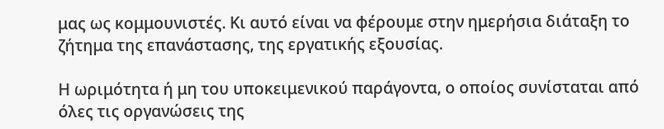μας ως κομμουνιστές. Κι αυτό είναι να φέρουμε στην ημερήσια διάταξη το ζήτημα της επανάστασης, της εργατικής εξουσίας.

Η ωριμότητα ή μη του υποκειμενικού παράγοντα, ο οποίος συνίσταται από όλες τις οργανώσεις της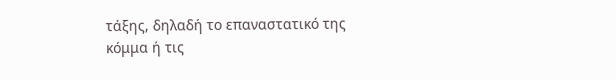τάξης, δηλαδή το επαναστατικό της κόμμα ή τις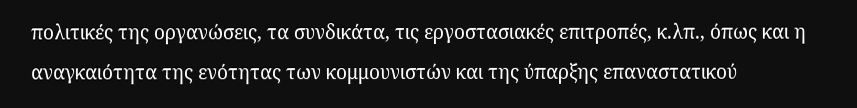πολιτικές της οργανώσεις, τα συνδικάτα, τις εργοστασιακές επιτροπές, κ.λπ., όπως και η αναγκαιότητα της ενότητας των κομμουνιστών και της ύπαρξης επαναστατικού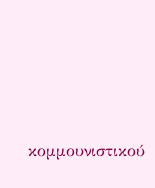κομμουνιστικού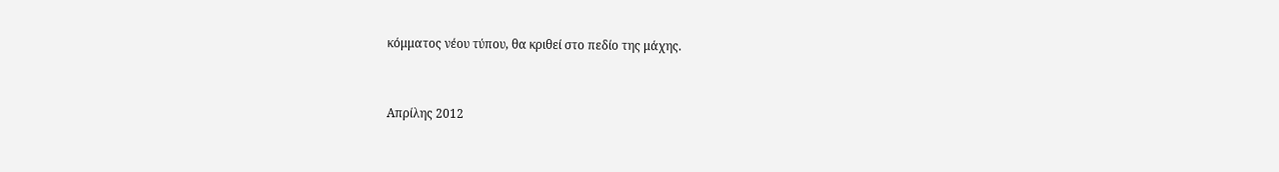κόμματος νέου τύπου, θα κριθεί στο πεδίο της μάχης.


Απρίλης 2012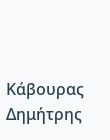Κάβουρας Δημήτρης